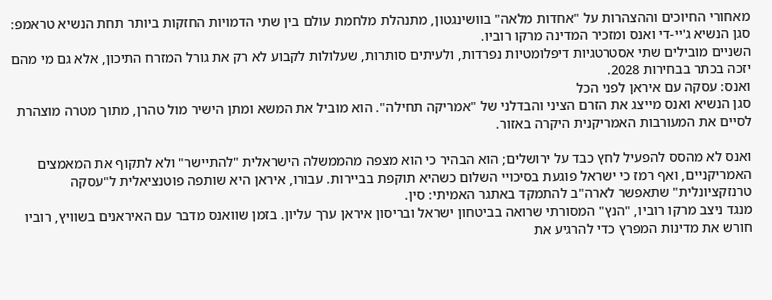מאחורי החיוכים וההצהרות על "אחדות מלאה" בוושינגטון, מתנהלת מלחמת עולם בין שתי הדמויות החזקות ביותר תחת הנשיא טראמפ: סגן הנשיא ג'יי-די ואנס ומזכיר המדינה מרקו רוביו.
השניים מובילים שתי אסטרטגיות דיפלומטיות נפרדות, ולעיתים סותרות, שעלולות לקבוע לא רק את גורל המזרח התיכון, אלא גם מי מהם יזכה בכתר בבחירות 2028.
ואנס: עסקה עם איראן לפני הכל
סגן הנשיא ואנס מייצג את הזרם הציני והבדלני של "אמריקה תחילה". הוא מוביל את המשא ומתן הישיר מול טהרן, מתוך מטרה מוצהרת לסיים את המעורבות האמריקנית היקרה באזור.

ואנס לא מהסס להפעיל לחץ כבד על ירושלים; הוא הבהיר כי הוא מצפה מהממשלה הישראלית "להתיישר" ולא לתקוף את המאמצים האמריקניים, ואף רמז כי ישראל פוגעת בסיכויי השלום כשהיא תוקפת בביירות. עבורו, איראן היא שותפה פוטנציאלית ל"עסקה טרנזקציונלית" שתאפשר לארה"ב להתמקד באתגר האמיתי: סין.
מנגד ניצב מרקו רוביו, "הנץ" המסורתי שרואה בביטחון ישראל ובריסון איראן ערך עליון. בזמן שוואנס מדבר עם האיראנים בשוויץ, רוביו חורש את מדינות המפרץ כדי להרגיע את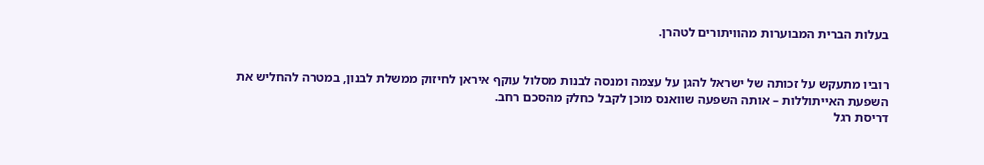בעלות הברית המבוערות מהוויתורים לטהרן.


רוביו מתעקש על זכותה של ישראל להגן על עצמה ומנסה לבנות מסלול עוקף איראן לחיזוק ממשלת לבנון, במטרה להחליש את השפעת האייתוללות – אותה השפעה שוואנס מוכן לקבל כחלק מהסכם רחב.
דריסת רגל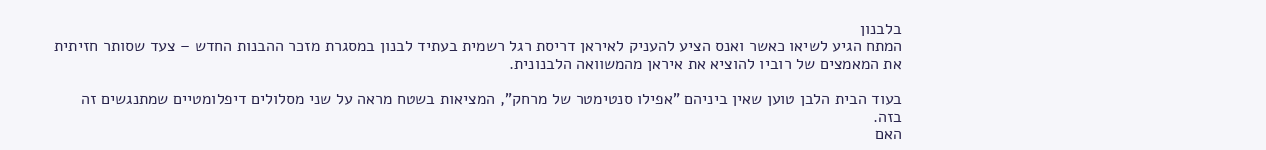בלבנון
המתח הגיע לשיאו כאשר ואנס הציע להעניק לאיראן דריסת רגל רשמית בעתיד לבנון במסגרת מזכר ההבנות החדש – צעד שסותר חזיתית את המאמצים של רוביו להוציא את איראן מהמשוואה הלבנונית.

בעוד הבית הלבן טוען שאין ביניהם "אפילו סנטימטר של מרחק", המציאות בשטח מראה על שני מסלולים דיפלומטיים שמתנגשים זה בזה.
האם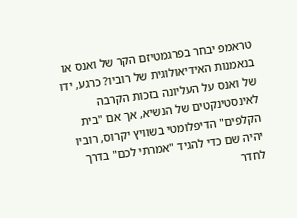טראמפ יבחר בפרגמטיזם הקר של ואנס או בנאמנות האידיאולוגית של רוביו? כרגע, ידו של ואנס על העליונה בזכות הקרבה לאינסטינקטים של הנשיא, אך אם "בית הקלפים" הדיפלומטי בשוויץ יקרוס, רוביו יהיה שם כדי להגיד "אמרתי לכם" בדרך לחדר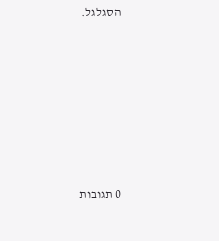הסגלגל.







0 תגובות